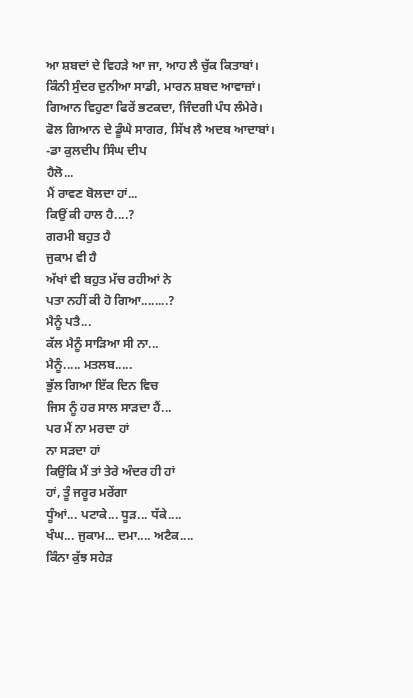ਆ ਸ਼ਬਦਾਂ ਦੇ ਵਿਹੜੇ ਆ ਜਾ, ਆਹ ਲੈ ਚੁੱਕ ਕਿਤਾਬਾਂ।
ਕਿੰਨੀ ਸੁੰਦਰ ਦੁਨੀਆ ਸਾਡੀ, ਮਾਰਨ ਸ਼ਬਦ ਆਵਾਜ਼ਾਂ।
ਗਿਆਨ ਵਿਹੁਣਾ ਫਿਰੇਂ ਭਟਕਦਾ, ਜਿੰਦਗੀ ਪੰਧ ਲੰਮੇਰੇ।
ਫੋਲ ਗਿਆਨ ਦੇ ਡੂੰਘੇ ਸਾਗਰ, ਸਿੱਖ ਲੈ ਅਦਬ ਆਦਾਬਾਂ।
-ਡਾ ਕੁਲਦੀਪ ਸਿੰਘ ਦੀਪ
ਹੈਲੋ...
ਮੈਂ ਰਾਵਣ ਬੋਲਦਾ ਹਾਂ...
ਕਿਉਂ ਕੀ ਹਾਲ ਹੈ....?
ਗਰਮੀ ਬਹੁਤ ਹੈ
ਜੁਕਾਮ ਵੀ ਹੈ
ਅੱਖਾਂ ਵੀ ਬਹੁਤ ਮੱਚ ਰਹੀਆਂ ਨੇ
ਪਤਾ ਨਹੀਂ ਕੀ ਹੋ ਗਿਆ........?
ਮੈਨੂੰ ਪਤੈ...
ਕੱਲ ਮੈਨੂੰ ਸਾੜਿਆ ਸੀ ਨਾ...
ਮੈਨੂੰ..... ਮਤਲਬ.....
ਭੁੱਲ ਗਿਆ ਇੱਕ ਦਿਨ ਵਿਚ
ਜਿਸ ਨੂੰ ਹਰ ਸਾਲ ਸਾੜਦਾ ਹੈਂ...
ਪਰ ਮੈਂ ਨਾ ਮਰਦਾ ਹਾਂ
ਨਾ ਸੜਦਾ ਹਾਂ
ਕਿਉਂਕਿ ਮੈਂ ਤਾਂ ਤੇਰੇ ਅੰਦਰ ਹੀ ਹਾਂ
ਹਾਂ, ਤੂੰ ਜਰੂਰ ਮਰੇਂਗਾ
ਧੂੰਆਂ... ਪਟਾਕੇ... ਧੂੜ... ਧੱਕੇ....
ਖੰਘ... ਜੁਕਾਮ... ਦਮਾ.... ਅਟੈਕ....
ਕਿੰਨਾ ਕੁੱਝ ਸਹੇੜ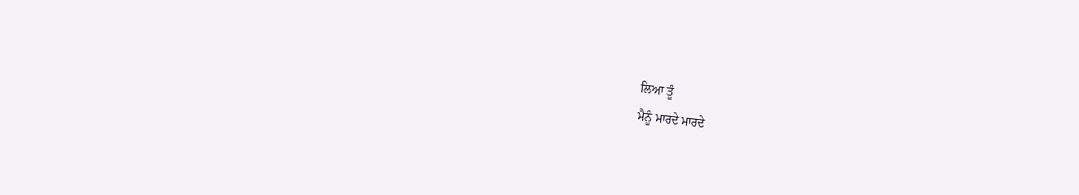ਲਿਆ ਤੂੰ
ਮੈਨੂੰ ਮਾਰਦੇ ਮਾਰਦੇ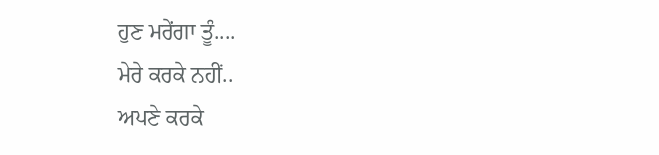ਹੁਣ ਮਰੇਂਗਾ ਤੂੰ....
ਮੇਰੇ ਕਰਕੇ ਨਹੀਂ..
ਅਪਣੇ ਕਰਕੇ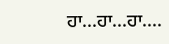ਹਾ...ਹਾ...ਹਾ....